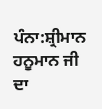ਪੰਨਾ:ਸ਼੍ਰੀਮਾਨ ਹਨੂਮਾਨ ਜੀ ਦਾ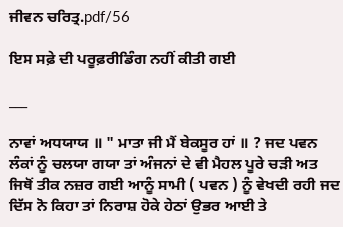ਜੀਵਨ ਚਰਿਤ੍ਰ.pdf/56

ਇਸ ਸਫ਼ੇ ਦੀ ਪਰੂਫ਼ਰੀਡਿੰਗ ਨਹੀਂ ਕੀਤੀ ਗਈ

___

ਨਾਵਾਂ ਅਧਯਾਯ ॥ " ਮਾਤਾ ਜੀ ਮੈਂ ਬੇਕਸੂਰ ਹਾਂ ॥ ? ਜਦ ਪਵਨ ਲੰਕਾਂ ਨੂੰ ਚਲਯਾ ਗਯਾ ਤਾਂ ਅੰਜਨਾਂ ਦੇ ਵੀ ਮੈਹਲ ਪੂਰੇ ਚੜੀ ਅਤ ਜਿਥੋਂ ਤੀਕ ਨਜ਼ਰ ਗਈ ਆਨੂੰ ਸਾਮੀ ( ਪਵਨ ) ਨੂੰ ਵੇਖਦੀ ਰਹੀ ਜਦ ਦਿੱਸ ਨੋ ਕਿਹਾ ਤਾਂ ਨਿਰਾਸ਼ ਹੋਕੇ ਹੇਠਾਂ ਉਭਰ ਆਈ ਤੇ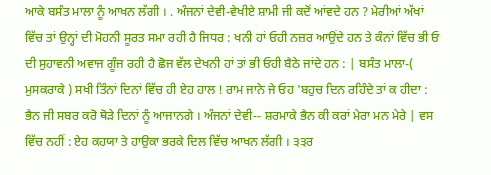ਆਕੇ ਬਸੰਤ ਮਾਲਾ ਨੂੰ ਆਖਨ ਲੱਗੀ । . ਅੰਜਨਾਂ ਦੇਵੀ-ਵੇਖੀਏ ਸ਼ਾਮੀ ਜੀ ਕਦੋਂ ਆਂਵਦੇ ਹਨ ? ਮੇਰੀਆਂ ਅੱਖਾਂ ਵਿੱਚ ਤਾਂ ਉਨ੍ਹਾਂ ਦੀ ਮੋਹਨੀ ਸੂਰਤ ਸਮਾ ਰਹੀ ਹੈ ਜਿਧਰ : ਖਨੀ ਹਾਂ ਓਹੀ ਨਜ਼ਰ ਆਉਂਦੇ ਹਨ ਤੇ ਕੰਨਾਂ ਵਿੱਚ ਭੀ ਓ ਦੀ ਸੁਹਾਵਨੀ ਅਵਾਜ ਗੂੰਜ ਰਹੀ ਹੈ ਛੋਜ ਵੱਲ ਦੇਖਨੀ ਹਾਂ ਤਾਂ ਭੀ ਓਹੀ ਬੈਠੇ ਜਾਂਦੇ ਹਨ : | ਬਸੰਤ ਮਾਲਾ-( ਮੁਸਕਰਾਕੇ ) ਸਖੀ ਤਿੰਨਾਂ ਦਿਨਾਂ ਵਿੱਚ ਹੀ ਏਹ ਹਾਲ ! ਰਾਮ ਜਾਨੇ ਜੇ ਓਹ 'ਬਹੁਚ ਦਿਨ ਰਹਿੰਦੇ ਤਾਂ ਕ ਹੀਦਾ : ਭੈਨ ਜੀ ਸਬਰ ਕਰੋ ਥੋੜੇ ਦਿਨਾਂ ਨੂੰ ਆਜਾਨਗੇ । ਅੰਜਨਾਂ ਦੇਵੀ-- ਸ਼ਰਮਾਕੇ ਭੈਨ ਕੀ ਕਰਾਂ ਮੇਰਾ ਮਨ ਮੇਰੇ | ਵਸ ਵਿੱਚ ਨਹੀਂ : ਏਹ ਕਹਯਾ ਤੇ ਹਾਉਕਾ ਭਰਕੇ ਦਿਲ ਵਿੱਚ ਆਖਨ ਲੱਗੀ । ੩੩ਰ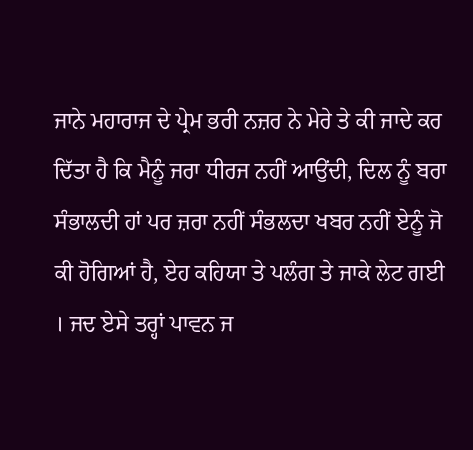ਜਾਨੇ ਮਹਾਰਾਜ ਦੇ ਪ੍ਰੇਮ ਭਰੀ ਨਜ਼ਰ ਨੇ ਮੇਰੇ ਤੇ ਕੀ ਜਾਦੇ ਕਰ ਦਿੱਤਾ ਹੈ ਕਿ ਮੈਨੂੰ ਜਰਾ ਧੀਰਜ ਨਹੀਂ ਆਉਂਦੀ, ਦਿਲ ਨੂੰ ਬਰਾ ਸੰਭਾਲਦੀ ਹਾਂ ਪਰ ਜ਼ਰਾ ਨਹੀਂ ਸੰਭਲਦਾ ਖਬਰ ਨਹੀਂ ਏਨੂੰ ਜੋ ਕੀ ਹੋਗਿਆਂ ਹੈ, ਏਹ ਕਹਿਯਾ ਤੇ ਪਲੰਗ ਤੇ ਜਾਕੇ ਲੇਟ ਗਈ । ਜਦ ਏਸੇ ਤਰ੍ਹਾਂ ਪਾਵਨ ਜ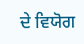ਦੇ ਵਿਯੋਗ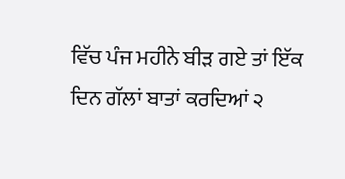ਵਿੱਚ ਪੰਜ ਮਹੀਨੇ ਬੀੜ ਗਏ ਤਾਂ ਇੱਕ ਦਿਨ ਗੱਲਾਂ ਬਾਤਾਂ ਕਰਦਿਆਂ ੨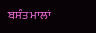ਬਸੰਤ ਮਾਲਾਂ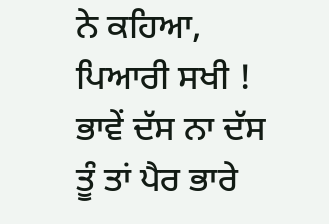ਨੇ ਕਹਿਆ, ਪਿਆਰੀ ਸਖੀ ! ਭਾਵੇਂ ਦੱਸ ਨਾ ਦੱਸ ਤੂੰ ਤਾਂ ਪੈਰ ਭਾਰੇ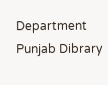Department Punjab Dibrary